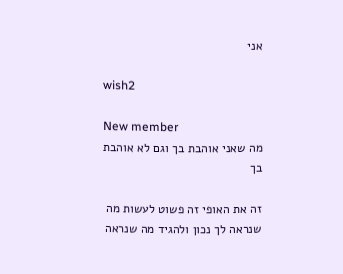אני

wish2

New member
מה שאני אוהבת בך וגם לא אוהבת בך

זה את האופי זה פשוט לעשות מה שנראה לך נכון ולהגיד מה שנראה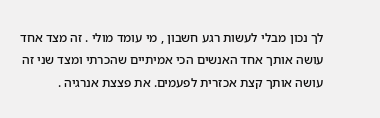לך נכון מבלי לעשות רגע חשבון , מי עומד מולי . זה מצד אחד עושה אותך אחד האנשים הכי אמיתיים שהכרתי ומצד שני זה עושה אותך קצת אכזרית לפעמים. את פצצת אנרגיה .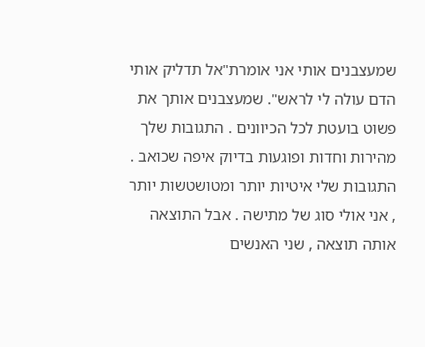שמעצבנים אותי אני אומרת"אל תדליק אותי הדם עולה לי לראש". שמעצבנים אותך את פשוט בועטת לכל הכיוונים . התגובות שלך מהירות וחדות ופוגעות בדיוק איפה שכואב . התגובות שלי איטיות יותר ומטושטשות יותר , אני אולי סוג של מתישה . אבל התוצאה אותה תוצאה , שני האנשים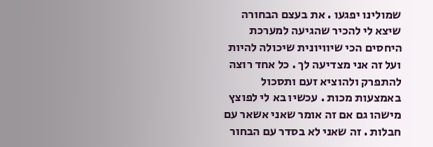שמולינו יפגעו . את בעצם הבחורה שיצא לי להכיר שהגיעה למערכת היחסים הכי שיוויונית שיכולה להיות ועל זה אני מצדיעה לך . כל אחד רוצה להתפרק ולהוציא זעם ותסכול באמצעות מכות . עכשיו בא לי לפוצץ מישהו גם אם זה אומר שאני אשאר עם חבלות . זה שאני לא בסדר עם הבחור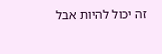זה יכול להיות אבל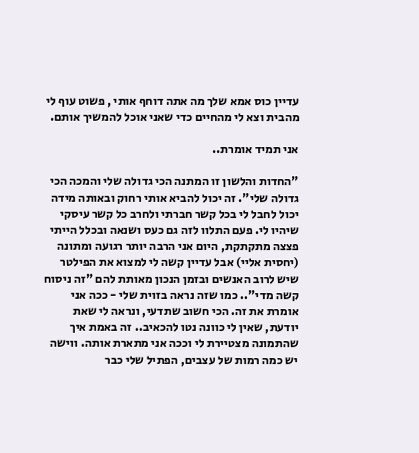עדיין כוס אמא שלך מה אתה דוחף אותי , פשוט עוף לי מהבית וצא לי מהחיים כדי שאני אוכל להמשיך אותם.

אני תמיד אומרת..

"החדות והלשון זו המתנה הכי גדולה שלי והמכה הכי גדולה שלי". זה יכול להביא אותי רחוק ובאותה מידה יכול לחבל לי בכל קשר חברתי ולחרב כל קשר עיסקי שיהיו לי. פעם התלוו לזה גם כעס ושנאה ובכלל הייתי פצצה מתקתקת, היום אני הרבה יותר רגועה ומתונה (יחסית אליי) אבל עדיין קשה לי למצוא את הפילטר שיש לרוב האנשים ובזמן הנכון מאותת להם "זה ניסוח קשה מדי".. כמו שזה נראה בזוית שלי - ככה אני אומרת את זה. הכי חשוב שתדעי, ונראה לי שאת יודעת, שאין לי כוונה נטו להכאיב.. זה באמת איך שהתמונה מצטיירת לי וככה אני מתארת אותה. ווישה יש כמה רמות של עצבים, הפתיל שלי כבר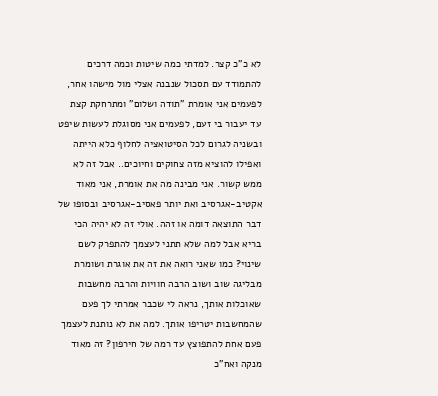לא כ"כ קצר. למדתי כמה שיטות וכמה דרכים להתמודד עם תסכול שנבנה אצלי מול מישהו אחר, לפעמים אני אומרת "תודה ושלום" ומתרחקת קצת עד יעבור בי זעם, לפעמים אני מסוגלת לעשות שיפט ובשניה לגרום לכל הסיטואציה לחלוף כלא הייתה ואפילו להוציא מזה צחוקים וחיוכים.. אבל זה לא ממש קשור. אני מבינה מה את אומרת, אני מאוד אקטיב-אגרסיב ואת יותר פאסיב-אגרסיב ובסופו של דבר התוצאה דומה או זהה. אולי זה לא יהיה הכי בריא אבל למה שלא תתני לעצמך להתפרק לשם שינוי? כמו שאני רואה את זה את אוגרת ושומרת מבליגה שוב ושוב הרבה חוויות והרבה מחשבות שאוכלות אותך, נראה לי שכבר אמרתי לך פעם שהמחשבות יטריפו אותך. למה את לא נותנת לעצמך פעם אחת להתפוצץ עד רמה של חירפון? זה מאוד מנקה ואח"כ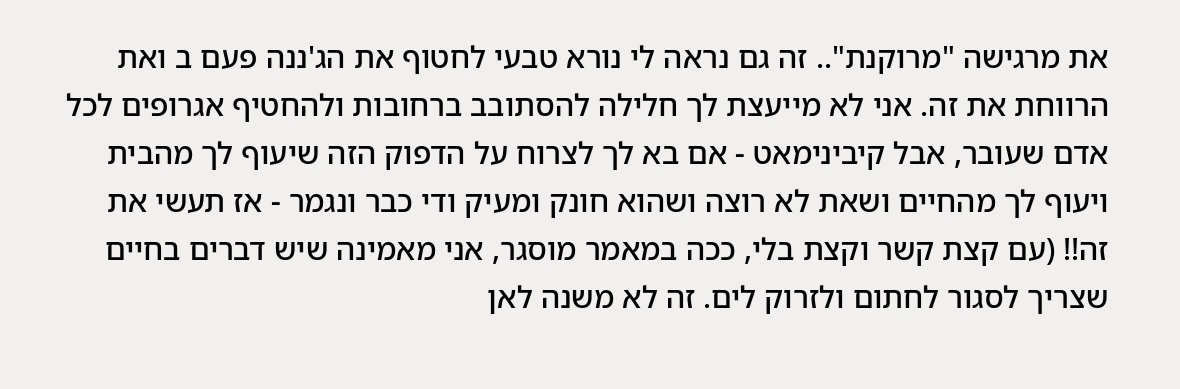את מרגישה "מרוקנת".. זה גם נראה לי נורא טבעי לחטוף את הג'ננה פעם ב ואת הרווחת את זה. אני לא מייעצת לך חלילה להסתובב ברחובות ולהחטיף אגרופים לכל אדם שעובר, אבל קיבינימאט - אם בא לך לצרוח על הדפוק הזה שיעוף לך מהבית ויעוף לך מהחיים ושאת לא רוצה ושהוא חונק ומעיק ודי כבר ונגמר - אז תעשי את זה!! (עם קצת קשר וקצת בלי, ככה במאמר מוסגר, אני מאמינה שיש דברים בחיים שצריך לסגור לחתום ולזרוק לים. זה לא משנה לאן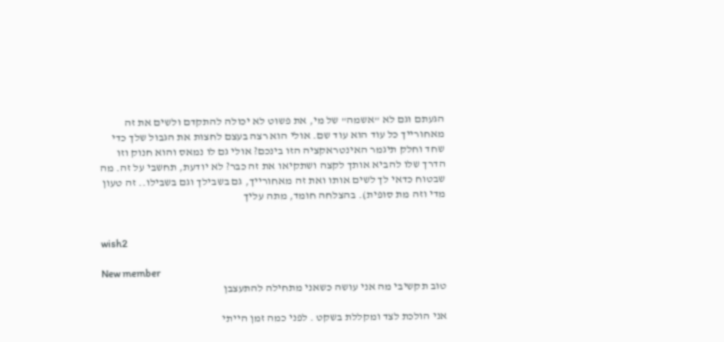הגעתם וגם לא "אשמה" של מי, את פשוט לא יכולה להתקדם ולשים את זה מאחורייך כל עוד הוא עוד שם. אולי הוא רצה בעצם לחצות את הגבול שלך כדי שחד וחלק תיגמר האינטראקציה הזו בינכם? אולי גם לו נמאס והוא חנוק וזו הדרך שלו להביא אותך לקצה ושתקיאו את זה כבר? לא יודעת, תחשבי על זה. מה שבטוח כדאי לך לשים אותו ואת זה מאחורייך, גם בשבילך וגם בשבילו.. זה טעון מדי וזה מת סופית). בהצלחה חומד, מתה עליך


wish2

New member
טוב תקשיבי מה אני עושה כשאני מתחילה להתעצבן

אני הולכת לצד ומקללת בשקט . לפני כמה זמן הייתי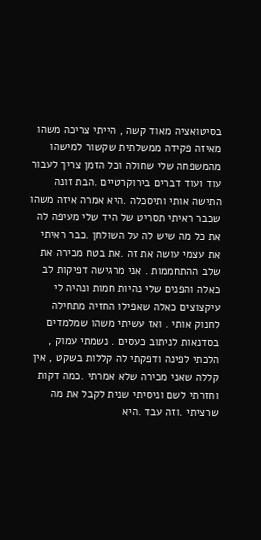בסיטואציה מאוד קשה , הייתי צריכה משהו מאיזה פקידה ממשלתית שקשור למישהו מהמשפחה שלי שחולה וכל הזמן צריך לעבור עוד ועוד דברים בירוקרטיים .הבת זונה התישה אותי ותיסכלה .היא אמרה איזה משהו שכבר ראיתי תסריט של היד שלי מעיפה לה את כל מה שיש לה על השולחן .כבר ראיתי את עצמי עושה את זה .את בטח מכירה את שלב ההתחממות . אני מרגישה דפיקות לב כאלה והפנים שלי נהיות חמות ונהיה לי עיקצוצים כאלה שאפילו החזיה מתחילה לחנוק אותי . ואז עשיתי משהו שמלמדים בסדנאות לניתוב כעסים . נשמתי עמוק , הלכתי לפינה ודפקתי לה קללות בשקט , אין קללה שאני מכירה שלא אמרתי .כמה דקות וחזרתי לשם וניסיתי שנית לקבל את מה שרציתי .וזה עבד .היא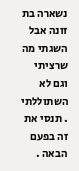נשארה בת זונה אבל השגתי מה שרציתי וגם לא השתוללתי . תנסי את זה בפעם הבאה .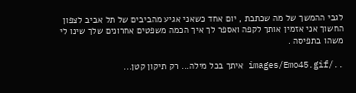לגבי ההמשך של מה שכתבת , יום אחד כשאני אגיע מהביבים של תל אביב לצפון החשוך אני אזמין אותך לקפה ואספר לך איך הכמה משפטים אחרונים שלך שינו לי משהו בתפיסה .

../images/Emo45.gif איתך בכל מילה... רק תיקון קטן...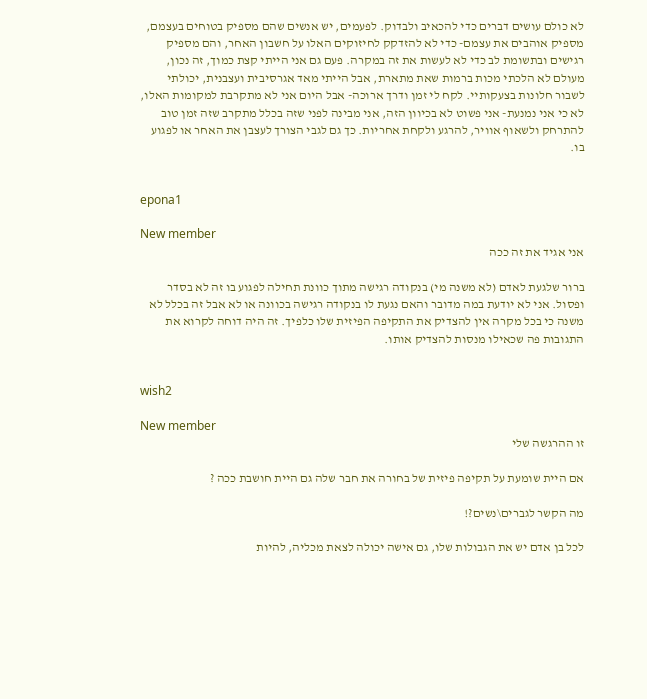לא כולם עושים דברים כדי להכאיב ולבדוק. לפעמים, יש אנשים שהם מספיק בטוחים בעצמם, מספיק אוהבים את עצמם- כדי לא להזדקק לחיזוקים האלו על חשבון האחר, והם מספיק רגישים ובתשומת לב כדי לא לעשות את זה במקרה. פעם גם אני הייתי קצת כמוך, זה נכון, מעולם לא הלכתי מכות ברמות שאת מתארת, אבל הייתי מאד אגרסיבית ועצבנית, יכולתי לשבור חלונות בצעקותיי. לקח לי זמן ודרך ארוכה- אבל היום אני לא מתקרבת למקומות האלו, לא כי אני נמנעת- אני פשוט לא בכיוון הזה, אני מבינה לפני שזה בכלל מתקרב שזה זמן טוב להתרחק ולשאוף אוויר, להרגע ולקחת אחריות. כך גם לגבי הצורך לעצבן את האחר או לפגוע בו.


epona1

New member
אני אגיד את זה ככה

ברור שלגעת לאדם (לא משנה מי) בנקודה רגישה מתוך כוונת תחילה לפגוע בו זה לא בסדר ופסול. אני לא יודעת במה מדובר והאם נגעת לו בנקודה רגישה בכוונה או לא אבל זה בכלל לא משנה כי בכל מקרה אין להצדיק את התקיפה הפיזית שלו כלפיך. זה היה דוחה לקרוא את התגובות פה שכאילו מנסות להצדיק אותו.


wish2

New member
זו ההרגשה שלי

אם היית שומעת על תקיפה פיזית של בחורה את חבר שלה גם היית חושבת ככה ?

מה הקשר לגברים\נשים?!

לכל בן אדם יש את הגבולות שלו, גם אישה יכולה לצאת מכליה, להיות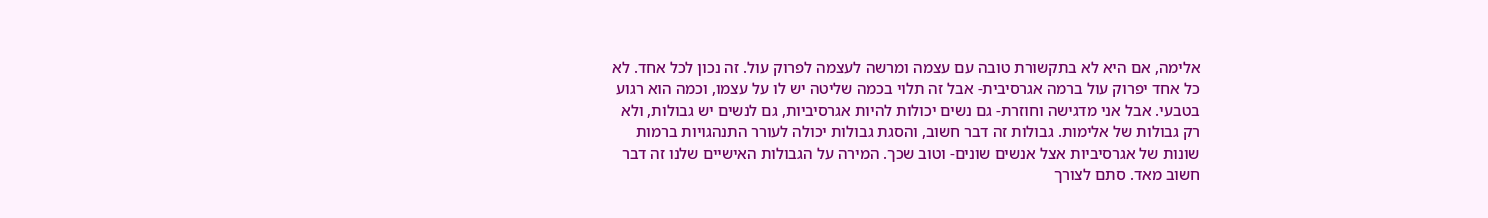אלימה, אם היא לא בתקשורת טובה עם עצמה ומרשה לעצמה לפרוק עול. זה נכון לכל אחד. לא כל אחד יפרוק עול ברמה אגרסיבית- אבל זה תלוי בכמה שליטה יש לו על עצמו, וכמה הוא רגוע בטבעי. אבל אני מדגישה וחוזרת- גם נשים יכולות להיות אגרסיביות, גם לנשים יש גבולות, ולא רק גבולות של אלימות. גבולות זה דבר חשוב, והסגת גבולות יכולה לעורר התנהגויות ברמות שונות של אגרסיביות אצל אנשים שונים- וטוב שכך. המירה על הגבולות האישיים שלנו זה דבר חשוב מאד. סתם לצורך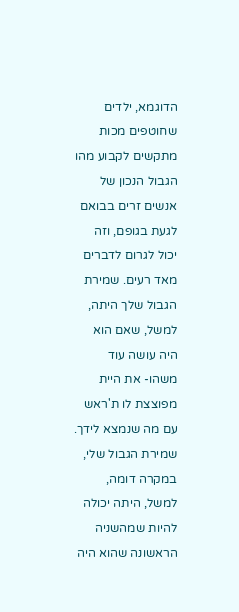הדוגמא, ילדים שחוטפים מכות מתקשים לקבוע מהו הגבול הנכון של אנשים זרים בבואם לגעת בגופם, וזה יכול לגרום לדברים מאד רעים. שמירת הגבול שלך היתה, למשל, שאם הוא היה עושה עוד משהו- את היית מפוצצת לו ת'ראש עם מה שנמצא לידך. שמירת הגבול שלי, במקרה דומה, למשל, היתה יכולה להיות שמהשניה הראשונה שהוא היה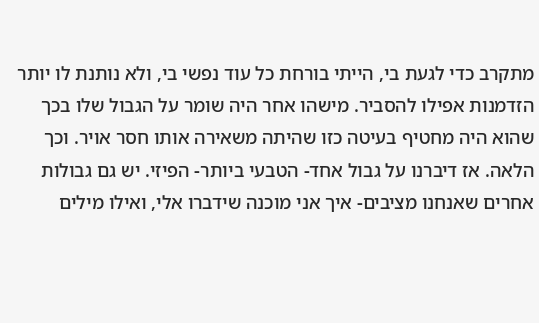מתקרב כדי לגעת בי, הייתי בורחת כל עוד נפשי בי, ולא נותנת לו יותר הזדמנות אפילו להסביר. מישהו אחר היה שומר על הגבול שלו בכך שהוא היה מחטיף בעיטה כזו שהיתה משאירה אותו חסר אויר. וכך הלאה. אז דיברנו על גבול אחד- הטבעי ביותר- הפיזי. יש גם גבולות אחרים שאנחנו מציבים- איך אני מוכנה שידברו אלי, ואילו מילים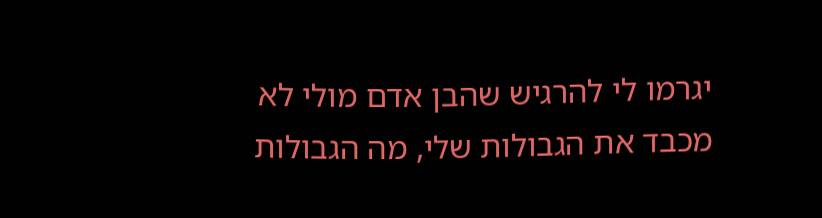יגרמו לי להרגיש שהבן אדם מולי לא מכבד את הגבולות שלי, מה הגבולות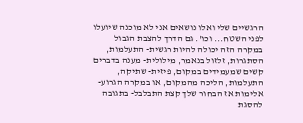הרגשיים שלי ואלו נושאים אני לא מוכנה שיועלו לפני השטח... וכו'. גם הדרך להצבת הגבול במקרה הזה יכולה להיות רגשית- התעלמות, הסתגרות, זלזול בנאמר, מילולית- מענה בדברים קשים שמעמידים במקום, פיזית- שתיקה, התעלמות, הליכה מהמקום, או במקרה הגרוע- אלימות אז הבחור שלך קצת התבלבל- בתגובה להסגת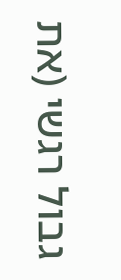גבול רגשי (את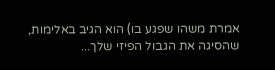אמרת משהו שפגע בו) הוא הגיב באלימות, שהסיגה את הגבול הפיזי שלך...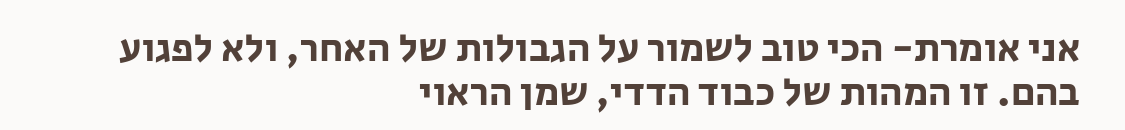אני אומרת- הכי טוב לשמור על הגבולות של האחר, ולא לפגוע בהם. זו המהות של כבוד הדדי, שמן הראוי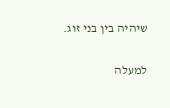שיהיה בין בני זוג.

למעלה